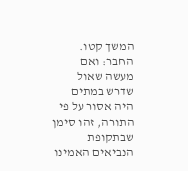המשך קטו. החבר: ואם מעשה שאול שדרש במתים היה אסור על פי התורה, זהו סימן שבתקופת הנביאים האמינו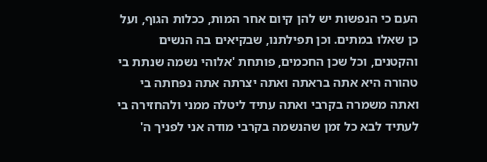העם כי הנפשות יש להן קיום אחר המות, ככלות הגוף, ועל כן שאלו במתים. וכן תפילתנו, שבקיאים בה הנשים והקטנים, וכל שכן החכמים, פותחת 'אלוהי נשמה שנתת בי טהורה היא אתה בראתה ואתה יצרתה אתה נפחתה בי ואתה משמרה בקרבי ואתה עתיד ליטלה ממני ולהחזירה בי לעתיד לבא כל זמן שהנשמה בקרבי מודה אני לפניך ה'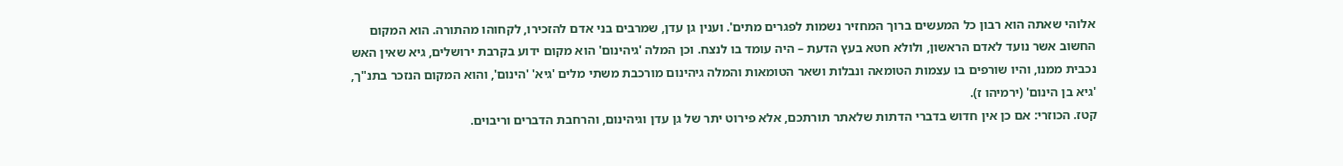אלוהי שאתה הוא רבון כל המעשים ברוך המחזיר נשמות לפגרים מתים'. וענין גן עדן, שמרבים בני אדם להזכירו, לקחוהו מהתורה. הוא המקום החשוב אשר נועד לאדם הראשון, ולולא חטא בעץ הדעת – היה עומד בו לנצח. וכן המלה 'גיהינום' הוא מקום ידוע בקרבת ירושלים, גיא שאין האש נכבית ממנו, והיו שורפים בו עצמות הטומאה ונבלות ושאר הטומאות והמלה גיהינום מורכבת משתי מלים 'גיא' 'הינום', והוא המקום הנזכר בתנ"ך, 'גיא בן הינום' (ירמיהו ז).
קטז. הכוזרי: אם כן אין חדוש בדברי הדתות שלאתר תורתכם, אלא פירוט יתר של גן עדן וגיהינום, והרחבת הדברים וריבוים.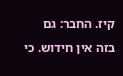קיז. החבר: גם בזה אין חידוש. כי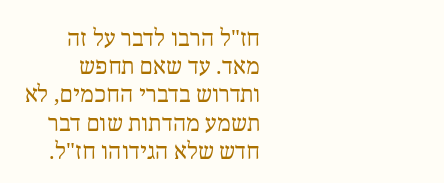חז"ל הרבו לדבר על זה מאד. עד שאם תחפש ותדרוש בדברי החכמים, לא תשמע מהדתות שום דבר חדש שלא הגידוהו חז"ל.